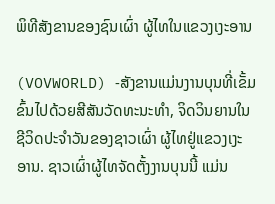ພິທີສັງຂານຂອງຊົນເຜົ່າ ຜູ້ໄທໃນແຂວງເງະອານ

(VOVWORLD) -ສັງຂານແມ່ນງານບຸນທີ່ເຂັ້ມຂົ້ນໄປດ້ວຍສີສັນວັດທະນະທຳ, ຈິດວິນຍານໃນຊີວິດປະຈຳວັນຂອງຊາວເຜົ່າ ຜູ້ໄທຢູ່ແຂວງເງະອານ. ຊາວເຜົ່າຜູ້ໄທຈັດຕັ້ງງານບຸນນີ້ ແມ່ນ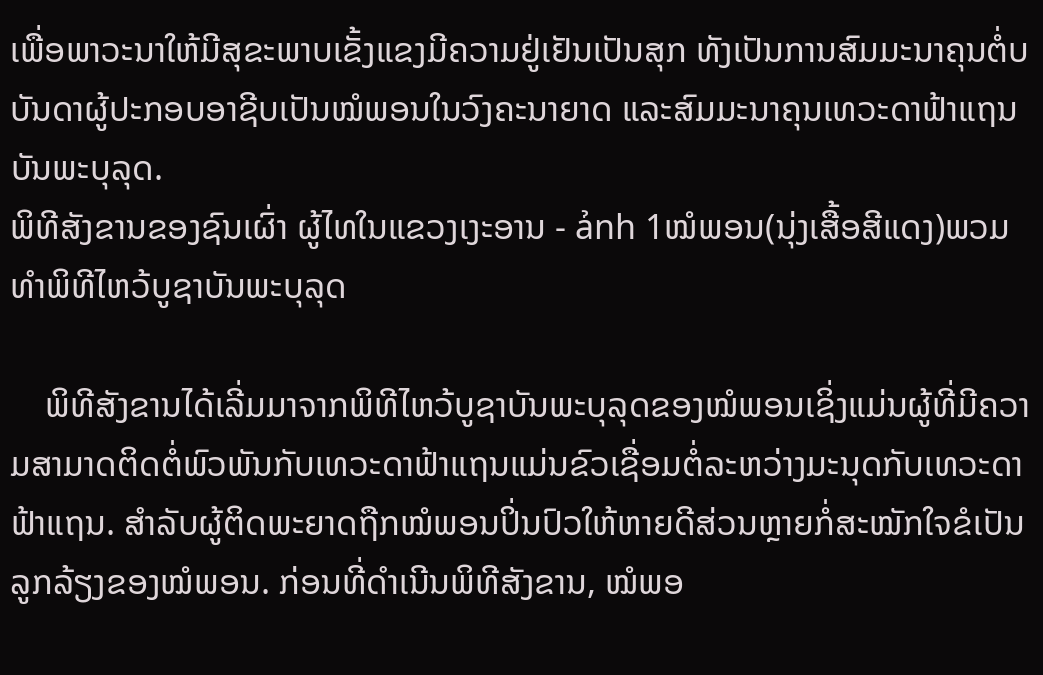ເພື່ອພາວະນາໃຫ້ມີສຸຂະພາບເຂັ້ງແຂງມີຄວາມຢູ່ເຢັນເປັນສຸກ ທັງເປັນການສົມມະນາຄຸນຕໍ່ບບັນດາຜູ້ປະກອບອາຊີບເປັນໝໍພອນໃນວົງຄະນາຍາດ ແລະສົມມະນາຄຸນເທວະດາຟ້າແຖນບັນພະບຸລຸດ.
ພິທີສັງຂານຂອງຊົນເຜົ່າ ຜູ້ໄທໃນແຂວງເງະອານ - ảnh 1ໝໍພອນ(ນຸ່ງເສື້ອສີແດງ)ພວມທຳພິທີໄຫວ້ບູຊາບັນພະບຸລຸດ

    ພິທີສັງຂານໄດ້ເລີ່ມມາຈາກພິທີໄຫວ້ບູຊາບັນພະບຸລຸດຂອງໝໍພອນເຊິ່ງແມ່ນຜູ້ທີ່ມີຄວາມສາມາດຕິດຕໍ່ພົວພັນກັບເທວະດາຟ້າແຖນແມ່ນຂົວເຊື່ອມຕໍ່ລະຫວ່າງມະນຸດກັບເທວະດາຟ້າແຖນ. ສຳລັບຜູ້ຕິດພະຍາດຖືກໝໍພອນປິ່ນປົວໃຫ້ຫາຍດີສ່ວນຫຼາຍກໍ່ສະໝັກໃຈຂໍເປັນລູກລ້ຽງຂອງໝໍພອນ. ກ່ອນທີ່ດຳເນີນພິທີສັງຂານ, ໝໍພອ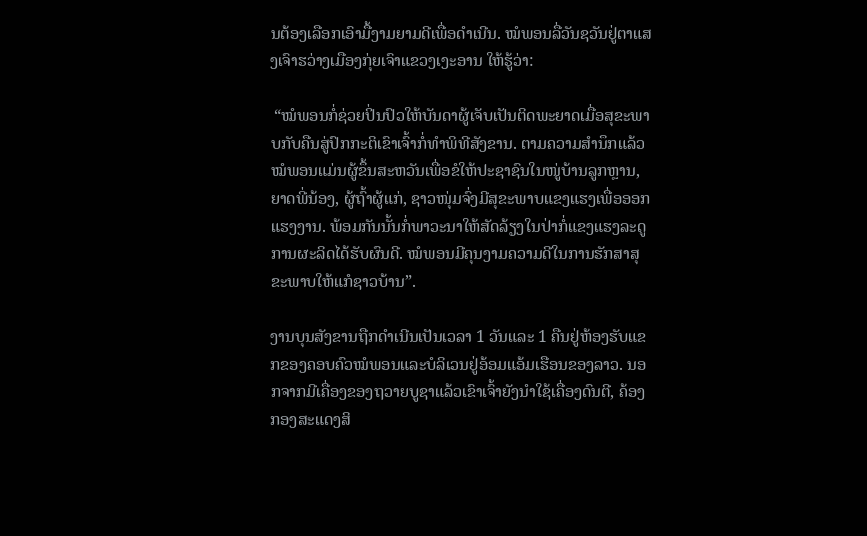ນຕ້ອງເລືອກເອົາມື້ງາມຍາມດີເພື່ອດຳເນີນ. ໝໍພອນລື່ວັນຊວັນຢູ່ຕາແສງເຈົາຮວ່າງເມືອງກຸ່ຍເຈົາແຂວງເງະອານ ໃຫ້ຮູ້ວ່າ:

 “ໝໍພອນກໍ່ຊ່ວຍປິ່ນປົວໃຫ້ບັນດາຜູ້ເຈັບເປັນຕິດພະຍາດເມື່ອສຸຂະພາບກັບຄືນສູ່ປົກກະຕິເຂົາເຈົ້າກໍ່ທຳພິທີສັງຂານ. ຕາມຄວາມສຳນຶກແລ້ວໝໍພອນແມ່ນຜູ້ຂຶ້ນສະຫວັນເພື່ອຂໍໃຫ້ປະຊາຊົນໃນໜູ່ບ້ານລູກຫຼານ, ຍາດພີ່ນ້ອງ, ຜູ້ຖົ້າຜູ້ແກ່, ຊາວໜຸ່ມຈົ່ງມີສຸຂະພາບແຂງແຮງເພື່ອອອກແຮງງານ. ພ້ອມກັນນັ້ນກໍ່ພາວະນາໃຫ້ສັດລ້ຽງໃນປ່າກໍ່ແຂງແຮງລະດູການຜະລິດໄດ້ຮັບຜົນດີ. ໝໍພອນມີຄຸນງາມຄວາມດີໃນການຮັກສາສຸຂະພາບໃຫ້ແກໍຊາວບ້ານ”.

ງານບຸນສັງຂານຖືກດຳເນີນເປັນເວລາ 1 ວັນແລະ 1 ຄືນຢູ່ຫ້ອງຮັບແຂກຂອງຄອບຄົວໝໍພອນແລະບໍລິເວນຢູ່ອ້ອມແອ້ມເຮືອນຂອງລາວ. ນອກຈາກມີເຄື່ອງຂອງຖວາຍບູຊາແລ້ວເຂົາເຈົ້າຍັງນຳໃຊ້ເຄື່ອງດົນຕີ, ຄ້ອງກອງສະແດງສິ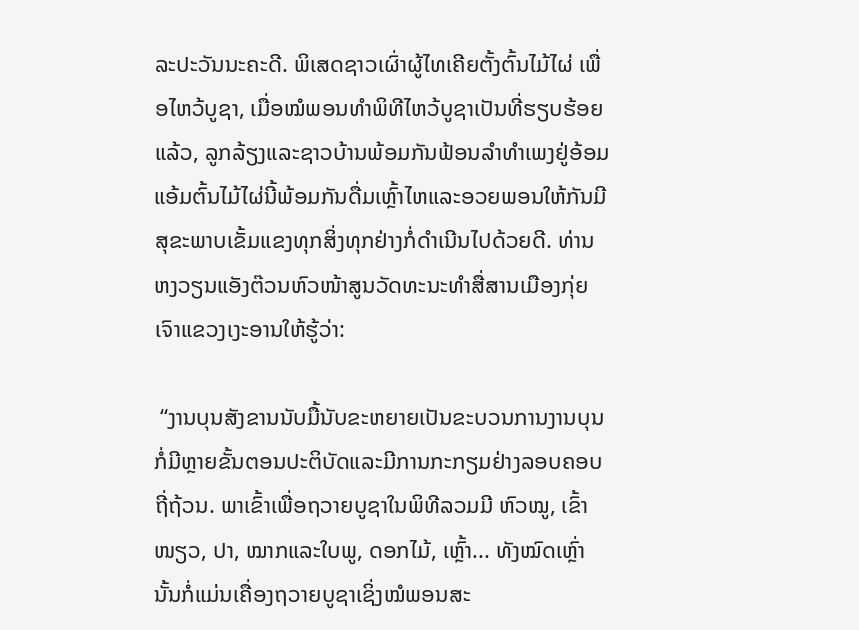ລະປະວັນນະຄະດີ. ພິເສດຊາວເຜົ່າຜູ້ໄທເຄີຍຕັ້ງຕົ້ນໄມ້ໄຜ່ ເພື່ອໄຫວ້ບູຊາ, ເມື່ອໝໍພອນທຳພິທີໄຫວ້ບູຊາເປັນທີ່ຮຽບຮ້ອຍແລ້ວ, ລູກລ້ຽງແລະຊາວບ້ານພ້ອມກັນຟ້ອນລຳທຳເພງຢູ່ອ້ອມແອ້ມຕົ້ນໄມ້ໄຜ່ນີ້ພ້ອມກັນດື່ມເຫຼົ້າໄຫແລະອວຍພອນໃຫ້ກັນມີສຸຂະພາບເຂັ້ມແຂງທຸກສິ່ງທຸກຢ່າງກໍ່ດຳເນີນໄປດ້ວຍດີ. ທ່ານຫງວຽນແອັງຕ໊ວນຫົວໜ້າສູນວັດທະນະທຳສື່ສານເມືອງກຸ່ຍເຈົາແຂວງເງະອານໃຫ້ຮູ້ວ່າ:

 “ງານບຸນສັງຂານນັບມື້ນັບຂະຫຍາຍເປັນຂະບວນການງານບຸນກໍ່ມີຫຼາຍຂັ້ນຕອນປະຕິບັດແລະມີການກະກຽມຢ່າງລອບຄອບຖີ່ຖ້ວນ. ພາເຂົ້າເພື່ອຖວາຍບູຊາໃນພິທີລວມມີ ຫົວໝູ, ເຂົ້າໜຽວ, ປາ, ໝາກແລະໃບພູ, ດອກໄມ້, ເຫຼົ້າ... ທັງໝົດເຫຼົ່ານັ້ນກໍ່ແມ່ນເຄື່ອງຖວາຍບູຊາເຊິ່ງໝໍພອນສະ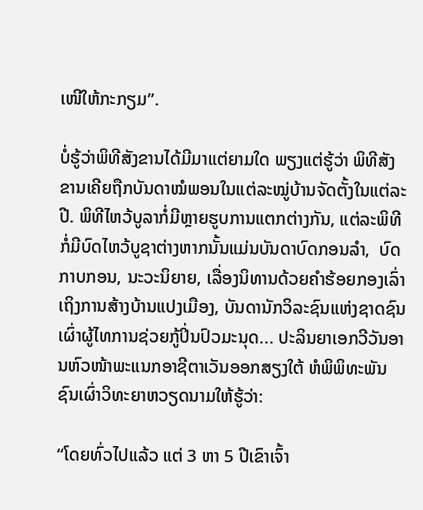ເໜີໃຫ້ກະກຽມ”.

ບໍ່ຮູ້ວ່າພິທີສັງຂານໄດ້ມີມາແຕ່ຍາມໃດ ພຽງແຕ່ຮູ້ວ່າ ພິທີສັງຂານເຄີຍຖືກບັນດາໝໍພອນໃນແຕ່ລະໝູ່ບ້ານຈັດຕັ້ງໃນແຕ່ລະປີ. ພິທີໄຫວ້ບູລາກໍ່ມີຫຼາຍຮູບການແຕກຕ່າງກັນ, ແຕ່ລະພິທີກໍ່ມີບົດໄຫວ້ບູຊາຕ່າງຫາກນັ້ນແມ່ນບັນດາບົດກອນລຳ,  ບົດກາບກອນ, ນະວະນິຍາຍ, ເລື່ອງນິທານດ້ວຍຄຳຮ້ອຍກອງເລົ່າເຖິງການສ້າງບ້ານແປງເມືອງ, ບັນດານັກວິລະຊົນແຫ່ງຊາດຊົນເຜົ່າຜູ້ໄທການຊ່ວຍກູ້ປິ່ນປົວມະນຸດ... ປະລິນຍາເອກວີວັນອານຫົວໜ້າພະແນກອາຊີຕາເວັນອອກສຽງໃຕ້ ຫໍພິພິທະພັນຊົນເຜົ່າວິທະຍາຫວຽດນາມໃຫ້ຮູ້ວ່າ:

“ໂດຍທົ່ວໄປແລ້ວ ແຕ່ 3 ຫາ 5 ປີເຂົາເຈົ້າ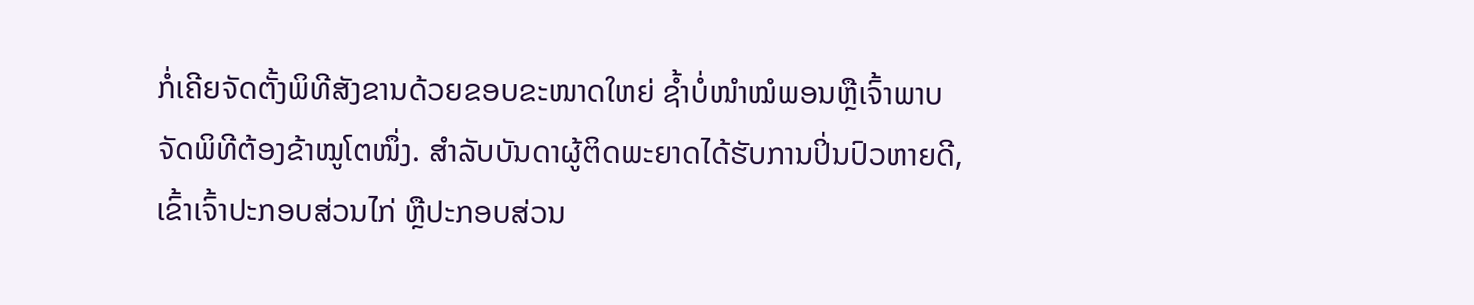ກໍ່ເຄີຍຈັດຕັ້ງພິທີສັງຂານດ້ວຍຂອບຂະໜາດໃຫຍ່ ຊ້ຳບໍ່ໜຳໝໍພອນຫຼືເຈົ້າພາບຈັດພິທີຕ້ອງຂ້າໝູໂຕໜຶ່ງ. ສຳລັບບັນດາຜູ້ຕິດພະຍາດໄດ້ຮັບການປິ່ນປົວຫາຍດີ,ເຂົ້າເຈົ້າປະກອບສ່ວນໄກ່ ຫຼືປະກອບສ່ວນ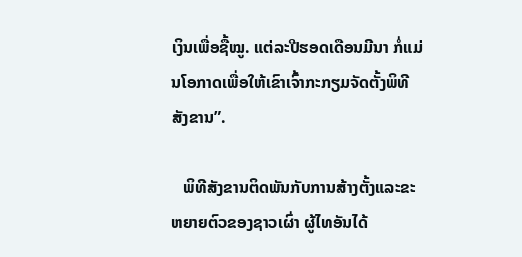ເງິນເພື່ອຊື້ໝູ. ແຕ່ລະປີຮອດເດືອນມີນາ ກໍ່ແມ່ນໂອກາດເພື່ອໃຫ້ເຂົາເຈົ້າກະກຽມຈັດຕັ້ງພິທີສັງຂານ”.

   ພິທີສັງຂານຕິດພັນກັບການສ້າງຕັ້ງແລະຂະຫຍາຍຕົວຂອງຊາວເຜົ່າ ຜູ້ໄທອັນໄດ້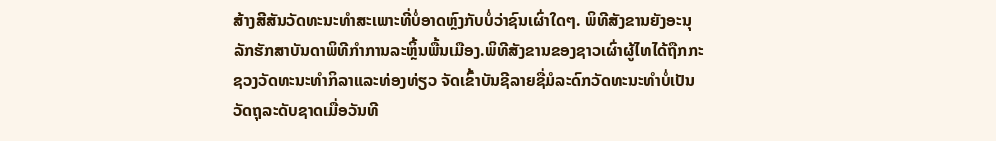ສ້າງສີສັນວັດທະນະທຳສະເພາະທີ່ບໍ່ອາດຫຼົງກັບບໍ່ວ່າຊົນເຜົ່າໃດໆ. ພິທີສັງຂານຍັງອະນຸລັກຮັກສາບັນດາພິທີກຳການລະຫຼິ້ນພື້ນເມືອງ.ພິທີສັງຂານຂອງຊາວເຜົ່າຜູ້ໄທໄດ້ຖືກກະຊວງວັດທະນະທຳກິລາແລະທ່ອງທ່ຽວ ຈັດເຂົ້າບັນຊີລາຍຊື່ມໍລະດົກວັດທະນະທຳບໍ່ເປັນວັດຖຸລະດັບຊາດເມື່ອວັນທີ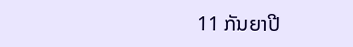11 ກັນຍາປີ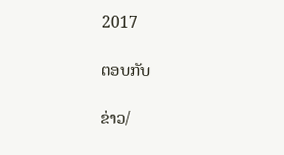2017

ຕອບກັບ

ຂ່າວ/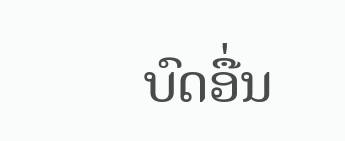ບົດອື່ນ